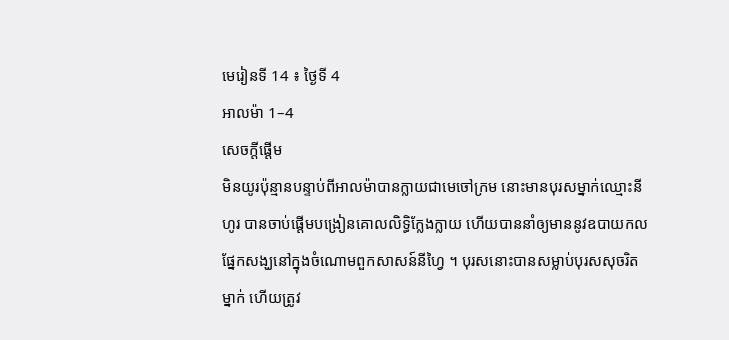មេរៀនទី 14 ៖ ថ្ងៃទី 4
អាលម៉ា 1–4
សេចក្តីផ្ដើម
មិនយូរប៉ុន្មានបន្ទាប់ពីអាលម៉ាបានក្លាយជាមេចៅក្រម នោះមានបុរសម្នាក់ឈ្មោះនីហូរ បានចាប់ផ្ដើមបង្រៀនគោលលិទ្ធិក្លែងក្លាយ ហើយបាននាំឲ្យមាននូវឧបាយកលផ្នែកសង្ឃនៅក្នុងចំណោមពួកសាសន៍នីហ្វៃ ។ បុរសនោះបានសម្លាប់បុរសសុចរិតម្នាក់ ហើយត្រូវ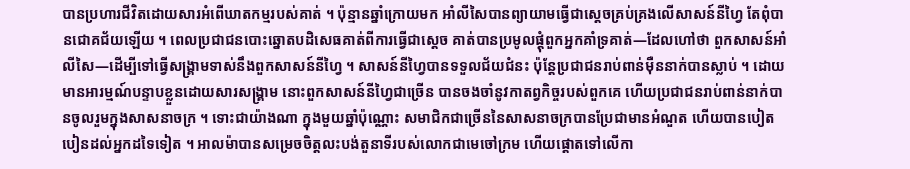បានប្រហារជីវិតដោយសារអំពើឃាតកម្មរបស់គាត់ ។ ប៉ុន្មានឆ្នាំក្រោយមក អាំលីសៃបានព្យាយាមធ្វើជាស្ដេចគ្រប់គ្រងលើសាសន៍នីហ្វៃ តែពុំបានជោគជ័យឡើយ ។ ពេលប្រជាជនបោះឆ្នោតបដិសេធគាត់ពីការធ្វើជាស្ដេច គាត់បានប្រមូលផ្ដុំពួកអ្នកគាំទ្រគាត់—ដែលហៅថា ពួកសាសន៍អាំលីសៃ—ដើម្បីទៅធ្វើសង្គ្រាមទាស់នឹងពួកសាសន៍នីហ្វៃ ។ សាសន៍នីហ្វៃបានទទួលជ័យជំនះ ប៉ុន្តែប្រជាជនរាប់ពាន់ម៉ឺននាក់បានស្លាប់ ។ ដោយមានអារម្មណ៍បន្ទាបខ្លួនដោយសារសង្គ្រាម នោះពួកសាសន៍នីហ្វៃជាច្រើន បានចងចាំនូវកាតព្វកិច្ចរបស់ពួកគេ ហើយប្រជាជនរាប់ពាន់នាក់បានចូលរួមក្នុងសាសនាចក្រ ។ ទោះជាយ៉ាងណា ក្នុងមួយឆ្នាំប៉ុណ្ណោះ សមាជិកជាច្រើននៃសាសនាចក្របានប្រែជាមានអំណួត ហើយបានបៀតបៀនដល់អ្នកដទៃទៀត ។ អាលម៉ាបានសម្រេចចិត្តលះបង់តួនាទីរបស់លោកជាមេចៅក្រម ហើយផ្ដោតទៅលើកា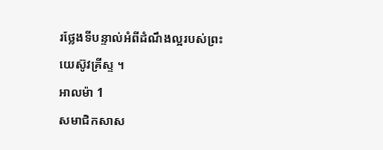រថ្លែងទីបន្ទាល់អំពីដំណឹងល្អរបស់ព្រះយេស៊ូវគ្រីស្ទ ។
អាលម៉ា 1
សមាជិកសាស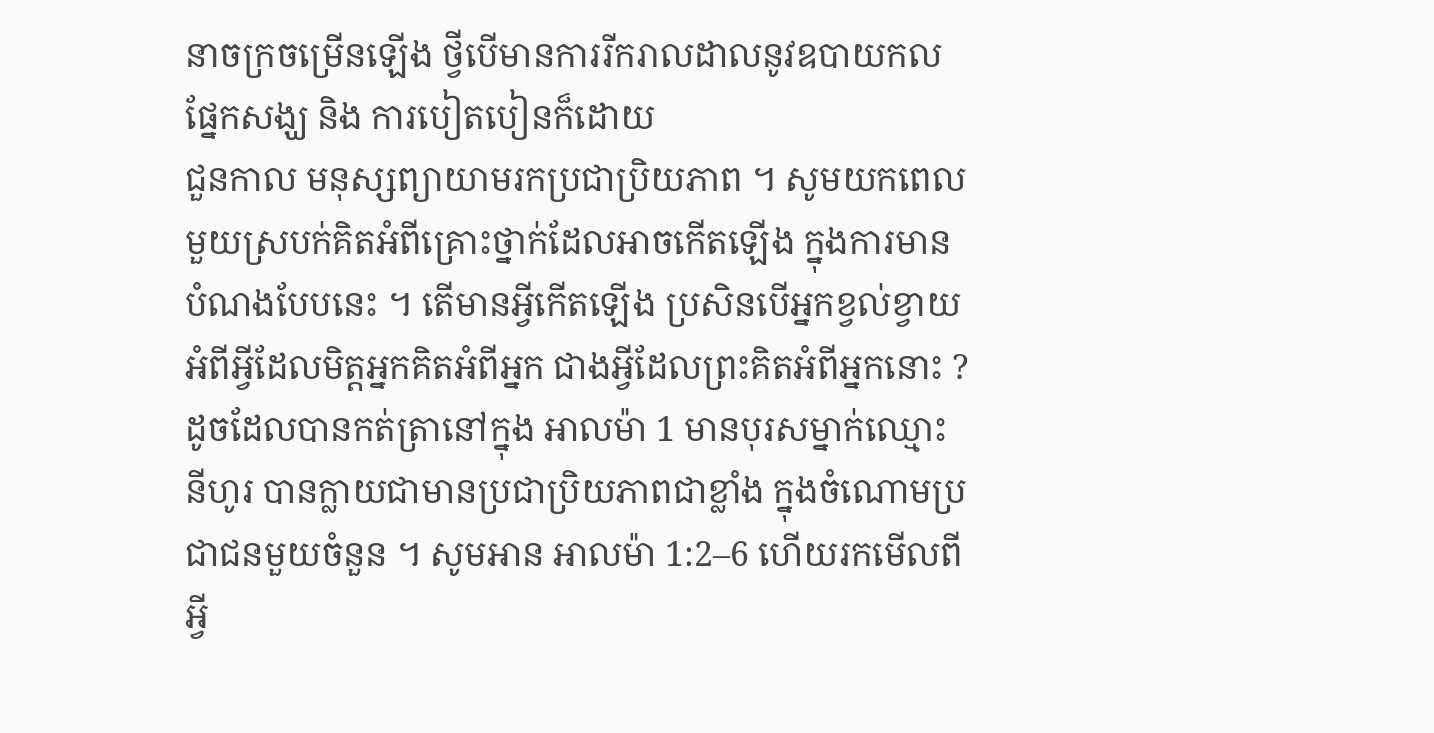នាចក្រចម្រើនឡើង ថ្វីបើមានការរីករាលដាលនូវឧបាយកលផ្នែកសង្ឃ និង ការបៀតបៀនក៏ដោយ
ជួនកាល មនុស្សព្យាយាមរកប្រជាប្រិយភាព ។ សូមយកពេលមួយស្របក់គិតអំពីគ្រោះថ្នាក់ដែលអាចកើតឡើង ក្នុងការមានបំណងបែបនេះ ។ តើមានអ្វីកើតឡើង ប្រសិនបើអ្នកខ្វល់ខ្វាយអំពីអ្វីដែលមិត្តអ្នកគិតអំពីអ្នក ជាងអ្វីដែលព្រះគិតអំពីអ្នកនោះ ?
ដូចដែលបានកត់ត្រានៅក្នុង អាលម៉ា 1 មានបុរសម្នាក់ឈ្មោះនីហូរ បានក្លាយជាមានប្រជាប្រិយភាពជាខ្លាំង ក្នុងចំណោមប្រជាជនមួយចំនួន ។ សូមអាន អាលម៉ា 1:2–6 ហើយរកមើលពីអ្វី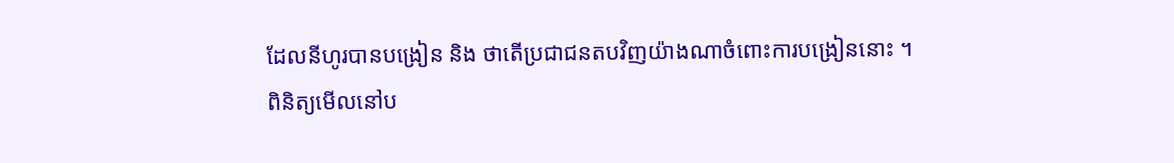ដែលនីហូរបានបង្រៀន និង ថាតើប្រជាជនតបវិញយ៉ាងណាចំពោះការបង្រៀននោះ ។
ពិនិត្យមើលនៅប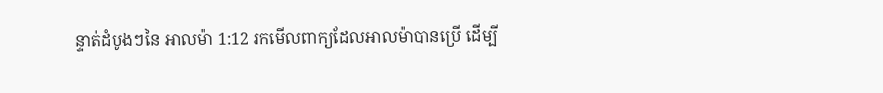ន្ទាត់ដំបូងៗនៃ អាលម៉ា 1:12 រកមើលពាក្យដែលអាលម៉ាបានប្រើ ដើម្បី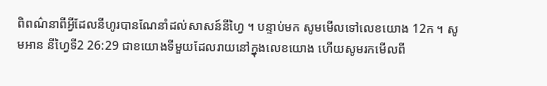ពិពណ៌នាពីអ្វីដែលនីហូរបានណែនាំដល់សាសន៍នីហ្វៃ ។ បន្ទាប់មក សូមមើលទៅលេខយោង 12ក ។ សូមអាន នីហ្វៃទី2 26:29 ជាខយោងទីមួយដែលរាយនៅក្នុងលេខយោង ហើយសូមរកមើលពី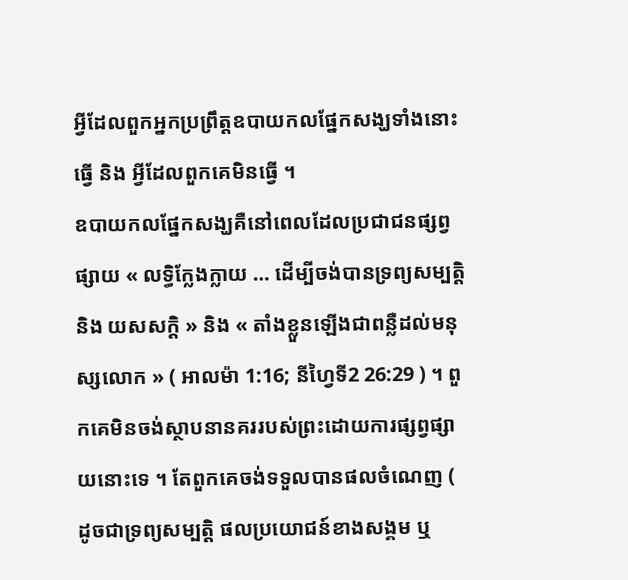អ្វីដែលពួកអ្នកប្រព្រឹត្តឧបាយកលផ្នែកសង្ឃទាំងនោះធ្វើ និង អ្វីដែលពួកគេមិនធ្វើ ។
ឧបាយកលផ្នែកសង្ឃគឺនៅពេលដែលប្រជាជនផ្សព្វផ្សាយ « លទ្ធិក្លែងក្លាយ … ដើម្បីចង់បានទ្រព្យសម្បត្តិ និង យសសក្ដិ » និង « តាំងខ្លួនឡើងជាពន្លឺដល់មនុស្សលោក » ( អាលម៉ា 1:16; នីហ្វៃទី2 26:29 ) ។ ពួកគេមិនចង់ស្ថាបនានគររបស់ព្រះដោយការផ្សព្វផ្សាយនោះទេ ។ តែពួកគេចង់ទទួលបានផលចំណេញ ( ដូចជាទ្រព្យសម្បត្តិ ផលប្រយោជន៍ខាងសង្គម ឬ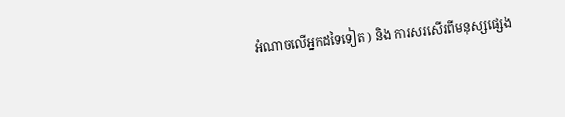អំណាចលើអ្នកដទៃទៀត ) និង ការសរសើរពីមនុស្សផ្សេង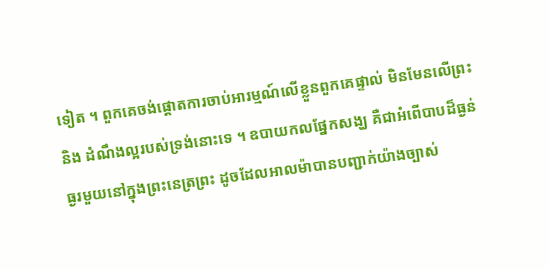ទៀត ។ ពួកគេចង់ផ្ដោតការចាប់អារម្មណ៍លើខ្លួនពួកគេផ្ទាល់ មិនមែនលើព្រះ និង ដំណឹងល្អរបស់ទ្រង់នោះទេ ។ ឧបាយកលផ្នែកសង្ឃ គឺជាអំពើបាបដ៏ធ្ងន់ធ្ងរមួយនៅក្នុងព្រះនេត្រព្រះ ដូចដែលអាលម៉ាបានបញ្ជាក់យ៉ាងច្បាស់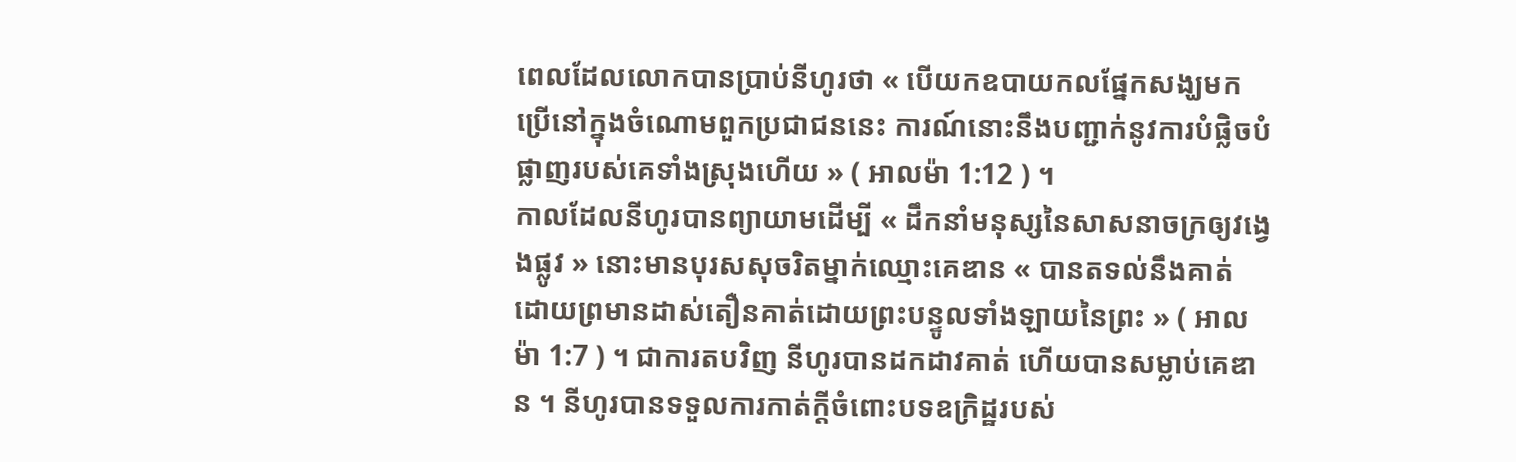ពេលដែលលោកបានប្រាប់នីហូរថា « បើយកឧបាយកលផ្នែកសង្ឃមកប្រើនៅក្នុងចំណោមពួកប្រជាជននេះ ការណ៍នោះនឹងបញ្ជាក់នូវការបំផ្លិចបំផ្លាញរបស់គេទាំងស្រុងហើយ » ( អាលម៉ា 1:12 ) ។
កាលដែលនីហូរបានព្យាយាមដើម្បី « ដឹកនាំមនុស្សនៃសាសនាចក្រឲ្យវង្វេងផ្លូវ » នោះមានបុរសសុចរិតម្នាក់ឈ្មោះគេឌាន « បានតទល់នឹងគាត់ ដោយព្រមានដាស់តឿនគាត់ដោយព្រះបន្ទូលទាំងឡាយនៃព្រះ » ( អាលម៉ា 1:7 ) ។ ជាការតបវិញ នីហូរបានដកដាវគាត់ ហើយបានសម្លាប់គេឌាន ។ នីហូរបានទទួលការកាត់ក្ដីចំពោះបទឧក្រិដ្ឋរបស់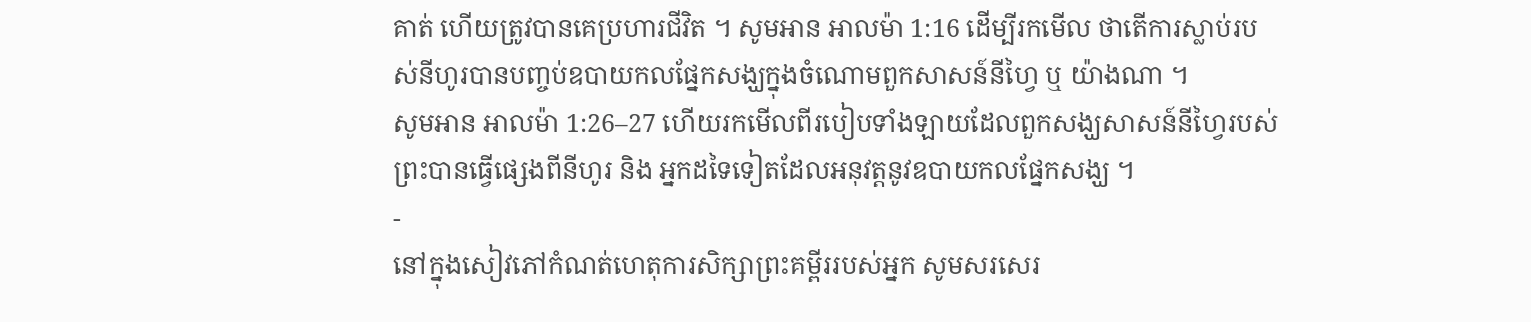គាត់ ហើយត្រូវបានគេប្រហារជីវិត ។ សូមអាន អាលម៉ា 1:16 ដើម្បីរកមើល ថាតើការស្លាប់របស់នីហូរបានបញ្ចប់ឧបាយកលផ្នែកសង្ឃក្នុងចំណោមពួកសាសន៍នីហ្វៃ ឬ យ៉ាងណា ។
សូមអាន អាលម៉ា 1:26–27 ហើយរកមើលពីរបៀបទាំងឡាយដែលពួកសង្ឃសាសន៍នីហ្វៃរបស់ព្រះបានធ្វើផ្សេងពីនីហូរ និង អ្នកដទៃទៀតដែលអនុវត្តនូវឧបាយកលផ្នែកសង្ឃ ។
-
នៅក្នុងសៀវភៅកំណត់ហេតុការសិក្សាព្រះគម្ពីររបស់អ្នក សូមសរសេរ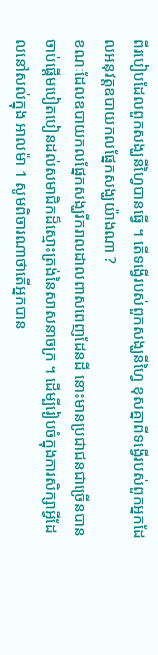ពីរបៀបដែលពួកសង្ឃនីហ្វៃបានធ្វើ ។ តើទង្វើរបស់ពួកសង្ឃនីហ្វៃ ខុសគ្នាពីទង្វើរបស់ពួកអ្នកដែលអនុវត្តឧបាយកលផ្នែកសង្ឃយ៉ាងណា ?
ខណៈដែលឧបាយកលផ្នែកសង្ឃរីករាលដាលពាសពេញដែនដី នោះមានប្រជាជនជាច្រើនបានចាប់ផ្ដើមបៀតបៀនដល់សមាជិកដ៏ស្មោះត្រង់នៃសាសនាចក្រ ។ ដើម្បីរៀបចំក្នុងការសិក្សាអ្វីដែលនៅសល់ក្នុង អាលម៉ា 1 សូមពិចារណាថាតើអ្នកបាន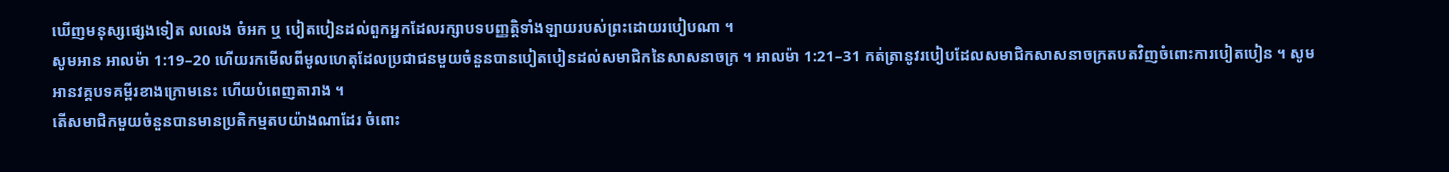ឃើញមនុស្សផ្សេងទៀត លលេង ចំអក ឬ បៀតបៀនដល់ពួកអ្នកដែលរក្សាបទបញ្ញត្តិទាំងឡាយរបស់ព្រះដោយរបៀបណា ។
សូមអាន អាលម៉ា 1:19–20 ហើយរកមើលពីមូលហេតុដែលប្រជាជនមួយចំនួនបានបៀតបៀនដល់សមាជិកនៃសាសនាចក្រ ។ អាលម៉ា 1:21–31 កត់ត្រានូវរបៀបដែលសមាជិកសាសនាចក្រតបតវិញចំពោះការបៀតបៀន ។ សូមអានវគ្គបទគម្ពីរខាងក្រោមនេះ ហើយបំពេញតារាង ។
តើសមាជិកមួយចំនួនបានមានប្រតិកម្មតបយ៉ាងណាដែរ ចំពោះ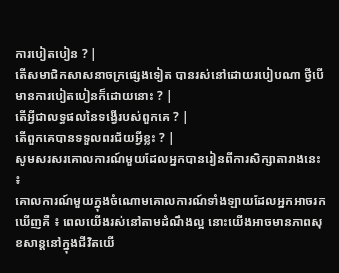ការបៀតបៀន ? |
តើសមាជិកសាសនាចក្រផ្សេងទៀត បានរស់នៅដោយរបៀបណា ថ្វីបើមានការបៀតបៀនក៏ដោយនោះ ? |
តើអ្វីជាលទ្ធផលនៃទង្វើរបស់ពួកគេ ? |
តើពួកគេបានទទួលពរជ័យអ្វីខ្លះ ? |
សូមសរសរគោលការណ៍មួយដែលអ្នកបានរៀនពីការសិក្សាតារាងនេះ ៖
គោលការណ៍មួយក្នុងចំណោមគោលការណ៍ទាំងឡាយដែលអ្នកអាចរកឃើញគឺ ៖ ពេលយើងរស់នៅតាមដំណឹងល្អ នោះយើងអាចមានភាពសុខសាន្តនៅក្នុងជីវិតយើ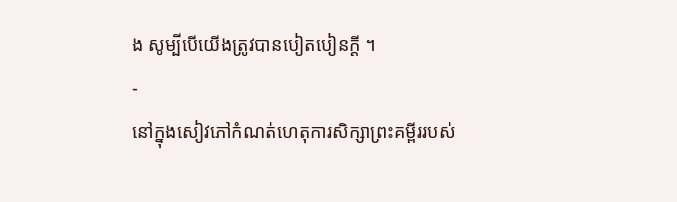ង សូម្បីបើយើងត្រូវបានបៀតបៀនក្ដី ។
-
នៅក្នុងសៀវភៅកំណត់ហេតុការសិក្សាព្រះគម្ពីររបស់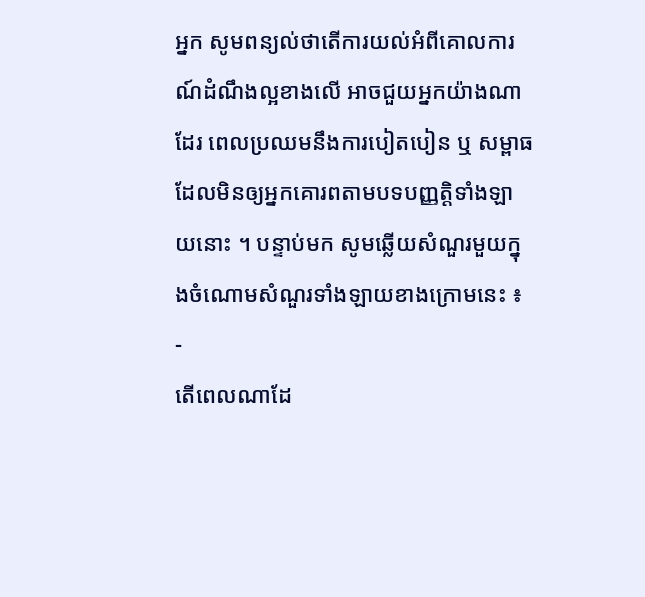អ្នក សូមពន្យល់ថាតើការយល់អំពីគោលការណ៍ដំណឹងល្អខាងលើ អាចជួយអ្នកយ៉ាងណាដែរ ពេលប្រឈមនឹងការបៀតបៀន ឬ សម្ពាធដែលមិនឲ្យអ្នកគោរពតាមបទបញ្ញត្តិទាំងឡាយនោះ ។ បន្ទាប់មក សូមឆ្លើយសំណួរមួយក្នុងចំណោមសំណួរទាំងឡាយខាងក្រោមនេះ ៖
-
តើពេលណាដែ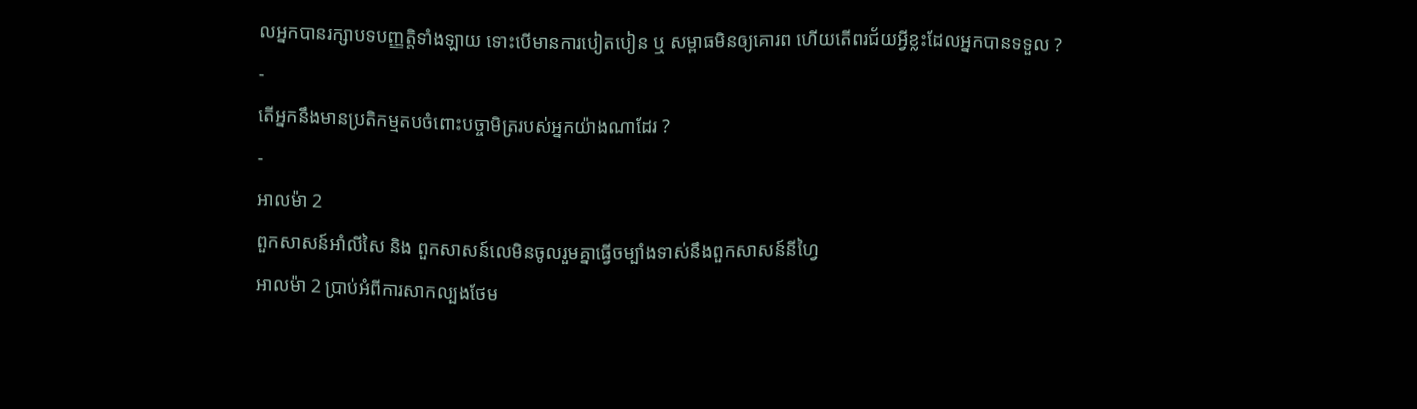លអ្នកបានរក្សាបទបញ្ញត្តិទាំងឡាយ ទោះបើមានការបៀតបៀន ឬ សម្ពាធមិនឲ្យគោរព ហើយតើពរជ័យអ្វីខ្លះដែលអ្នកបានទទួល ?
-
តើអ្នកនឹងមានប្រតិកម្មតបចំពោះបច្ចាមិត្ររបស់អ្នកយ៉ាងណាដែរ ?
-
អាលម៉ា 2
ពួកសាសន៍អាំលីសៃ និង ពួកសាសន៍លេមិនចូលរួមគ្នាធ្វើចម្បាំងទាស់នឹងពួកសាសន៍នីហ្វៃ
អាលម៉ា 2 ប្រាប់អំពីការសាកល្បងថែម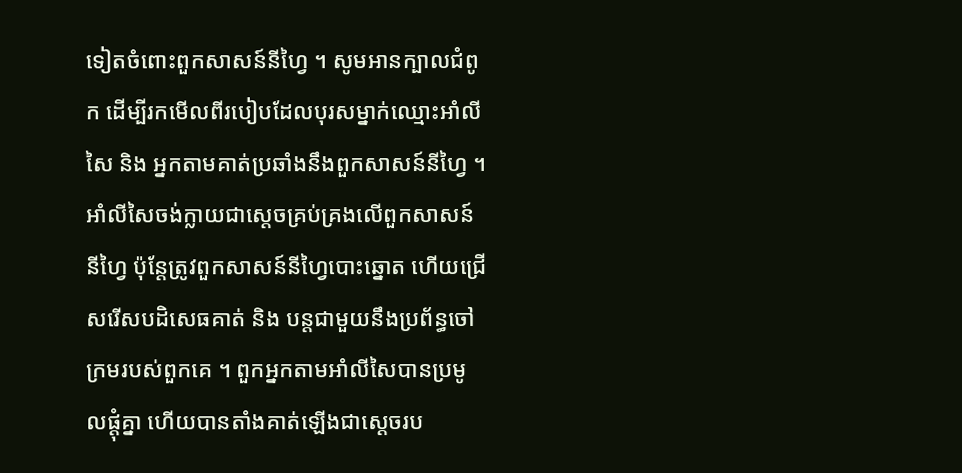ទៀតចំពោះពួកសាសន៍នីហ្វៃ ។ សូមអានក្បាលជំពូក ដើម្បីរកមើលពីរបៀបដែលបុរសម្នាក់ឈ្មោះអាំលីសៃ និង អ្នកតាមគាត់ប្រឆាំងនឹងពួកសាសន៍នីហ្វៃ ។ អាំលីសៃចង់ក្លាយជាស្ដេចគ្រប់គ្រងលើពួកសាសន៍នីហ្វៃ ប៉ុន្តែត្រូវពួកសាសន៍នីហ្វៃបោះឆ្នោត ហើយជ្រើសរើសបដិសេធគាត់ និង បន្តជាមួយនឹងប្រព័ន្ធចៅក្រមរបស់ពួកគេ ។ ពួកអ្នកតាមអាំលីសៃបានប្រមូលផ្ដុំគ្នា ហើយបានតាំងគាត់ឡើងជាស្ដេចរប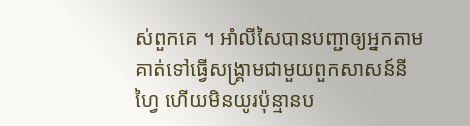ស់ពួកគេ ។ អាំលីសៃបានបញ្ជាឲ្យអ្នកតាមគាត់ទៅធ្វើសង្គ្រាមជាមួយពួកសាសន៍នីហ្វៃ ហើយមិនយូរប៉ុន្មានប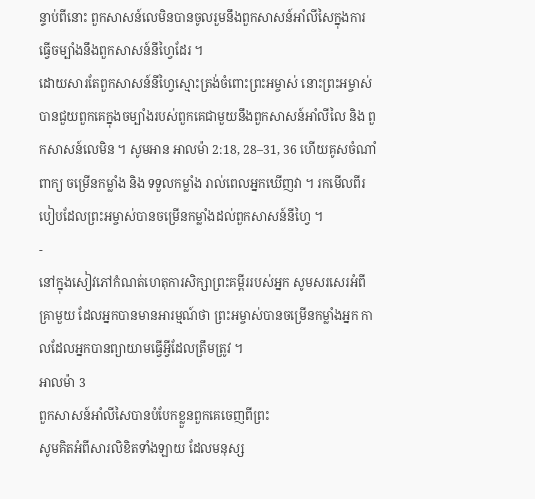ន្ទាប់ពីនោះ ពួកសាសន៍លេមិនបានចូលរួមនឹងពួកសាសន៍អាំលីសៃក្នុងការធ្វើចម្បាំងនឹងពួកសាសន៍នីហ្វៃដែរ ។
ដោយសារតែពួកសាសន៍នីហ្វៃស្មោះត្រង់ចំពោះព្រះអម្ចាស់ នោះព្រះអម្ចាស់បានជួយពួកគេក្នុងចម្បាំងរបស់ពួកគេជាមួយនឹងពួកសាសន៍អាំលីលៃ និង ពួកសាសន៍លេមិន ។ សូមអាន អាលម៉ា 2:18, 28–31, 36 ហើយគូសចំណាំពាក្យ ចម្រើនកម្លាំង និង ទទួលកម្លាំង រាល់ពេលអ្នកឃើញវា ។ រកមើលពីរបៀបដែលព្រះអម្ចាស់បានចម្រើនកម្លាំងដល់ពួកសាសន៍នីហ្វៃ ។
-
នៅក្នុងសៀវភៅកំណត់ហេតុការសិក្សាព្រះគម្ពីររបស់អ្នក សូមសរសេរអំពីគ្រាមួយ ដែលអ្នកបានមានអារម្មណ៍ថា ព្រះអម្ចាស់បានចម្រើនកម្លាំងអ្នក កាលដែលអ្នកបានព្យាយាមធ្វើអ្វីដែលត្រឹមត្រូវ ។
អាលម៉ា 3
ពួកសាសន៍អាំលីសៃបានបំបែកខ្លួនពួកគេចេញពីព្រះ
សូមគិតអំពីសារលិខិតទាំងឡាយ ដែលមនុស្ស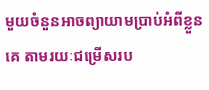មួយចំនួនអាចព្យាយាមប្រាប់អំពីខ្លួនគេ តាមរយៈជម្រើសរប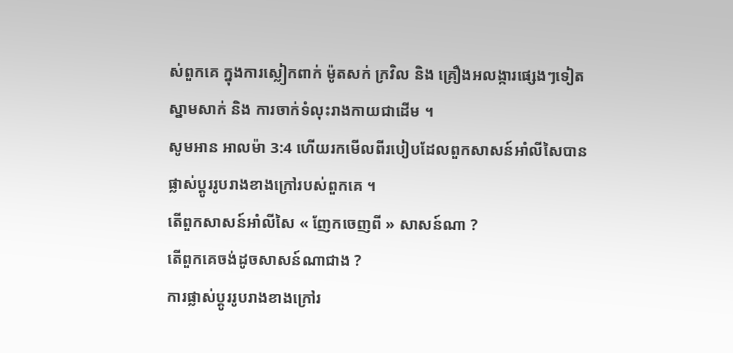ស់ពួកគេ ក្នុងការស្លៀកពាក់ ម៉ូតសក់ ក្រវិល និង គ្រឿងអលង្ការផ្សេងៗទៀត ស្នាមសាក់ និង ការចាក់ទំលុះរាងកាយជាដើម ។
សូមអាន អាលម៉ា 3:4 ហើយរកមើលពីរបៀបដែលពួកសាសន៍អាំលីសៃបានផ្លាស់ប្ដូររូបរាងខាងក្រៅរបស់ពួកគេ ។
តើពួកសាសន៍អាំលីសៃ « ញែកចេញពី » សាសន៍ណា ?
តើពួកគេចង់ដូចសាសន៍ណាជាង ?
ការផ្លាស់ប្ដូររូបរាងខាងក្រៅរ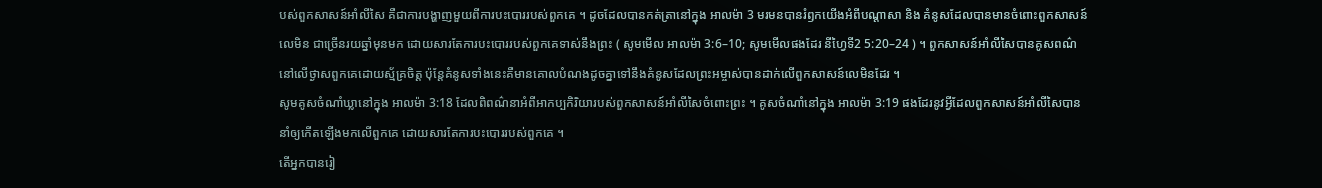បស់ពួកសាសន៍អាំលីសៃ គឺជាការបង្ហាញមួយពីការបះបោររបស់ពួកគេ ។ ដូចដែលបានកត់ត្រានៅក្នុង អាលម៉ា 3 មរមនបានរំឭកយើងអំពីបណ្ដាសា និង គំនូសដែលបានមានចំពោះពួកសាសន៍លេមិន ជាច្រើនរយឆ្នាំមុនមក ដោយសារតែការបះបោររបស់ពួកគេទាស់នឹងព្រះ ( សូមមើល អាលម៉ា 3:6–10; សូមមើលផងដែរ នីហ្វៃទី2 5:20–24 ) ។ ពួកសាសន៍អាំលីសៃបានគូសពណ៌នៅលើថ្ងាសពួកគេដោយស្ម័គ្រចិត្ត ប៉ុន្តែគំនូសទាំងនេះគឺមានគោលបំណងដូចគ្នាទៅនឹងគំនូសដែលព្រះអម្ចាស់បានដាក់លើពួកសាសន៍លេមិនដែរ ។
សូមគូសចំណាំឃ្លានៅក្នុង អាលម៉ា 3:18 ដែលពិពណ៌នាអំពីអាកប្បកិរិយារបស់ពួកសាសន៍អាំលីសៃចំពោះព្រះ ។ គូសចំណាំនៅក្នុង អាលម៉ា 3:19 ផងដែរនូវអ្វីដែលពួកសាសន៍អាំលីសៃបាននាំឲ្យកើតឡើងមកលើពួកគេ ដោយសារតែការបះបោររបស់ពួកគេ ។
តើអ្នកបានរៀ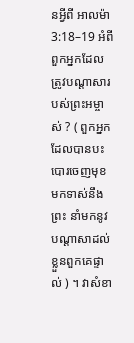នអ្វីពី អាលម៉ា 3:18–19 អំពីពួកអ្នកដែលត្រូវបណ្ដាសារបស់ព្រះអម្ចាស់ ? ( ពួកអ្នកដែលបានបះបោរចេញមុខមកទាស់នឹងព្រះ នាំមកនូវបណ្ដាសាដល់ខ្លួនពួកគេផ្ទាល់ ) ។ វាសំខា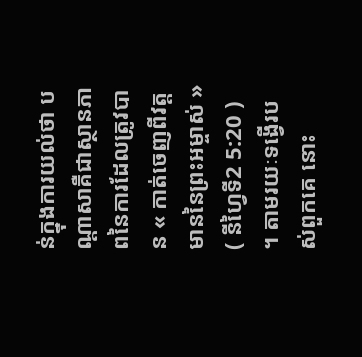ន់ក្នុងការយល់ថា បណ្ដាសាគឺជាស្ថានភាពនៃការដែលត្រូវបាន « កាត់ចេញពីវត្តមាននៃព្រះអម្ចាស់ » ( នីហ្វៃទី2 5:20 ) ។ តាមរយៈទង្វើរបស់ពួកគេ នោះ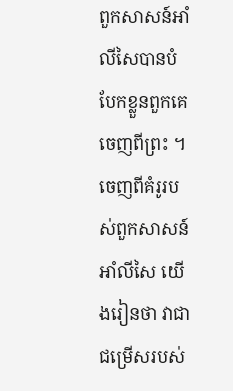ពួកសាសន៍អាំលីសៃបានបំបែកខ្លួនពួកគេចេញពីព្រះ ។
ចេញពីគំរូរបស់ពួកសាសន៍អាំលីសៃ យើងរៀនថា វាជាជម្រើសរបស់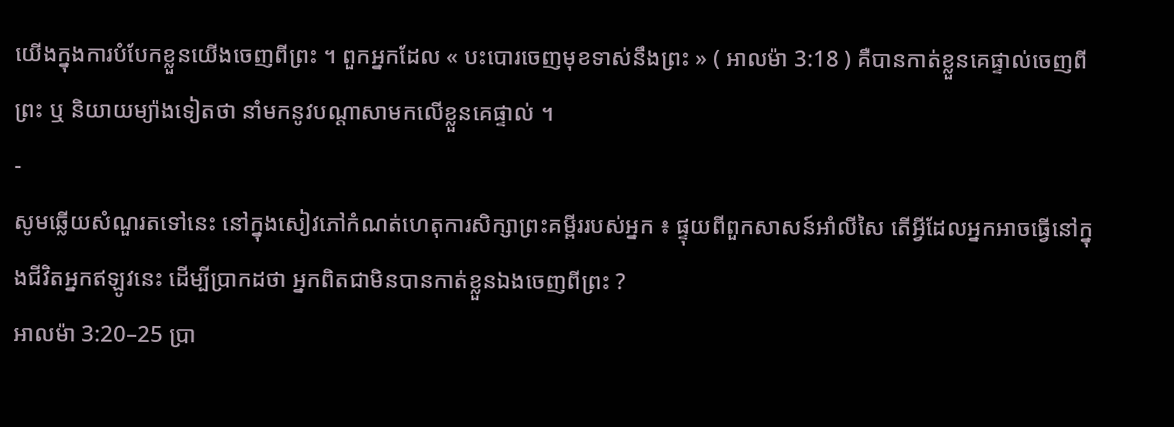យើងក្នុងការបំបែកខ្លួនយើងចេញពីព្រះ ។ ពួកអ្នកដែល « បះបោរចេញមុខទាស់នឹងព្រះ » ( អាលម៉ា 3:18 ) គឺបានកាត់ខ្លួនគេផ្ទាល់ចេញពីព្រះ ឬ និយាយម្យ៉ាងទៀតថា នាំមកនូវបណ្ដាសាមកលើខ្លួនគេផ្ទាល់ ។
-
សូមឆ្លើយសំណួរតទៅនេះ នៅក្នុងសៀវភៅកំណត់ហេតុការសិក្សាព្រះគម្ពីររបស់អ្នក ៖ ផ្ទុយពីពួកសាសន៍អាំលីសៃ តើអ្វីដែលអ្នកអាចធ្វើនៅក្នុងជីវិតអ្នកឥឡូវនេះ ដើម្បីប្រាកដថា អ្នកពិតជាមិនបានកាត់ខ្លួនឯងចេញពីព្រះ ?
អាលម៉ា 3:20–25 ប្រា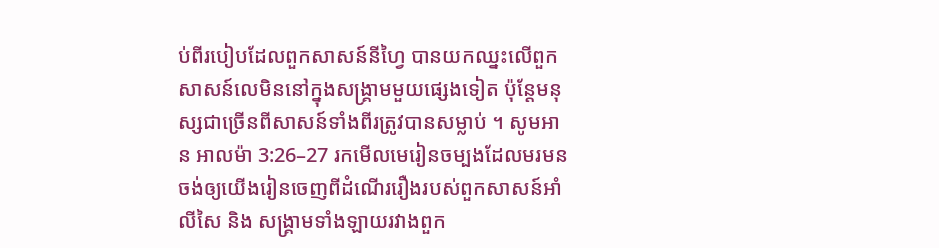ប់ពីរបៀបដែលពួកសាសន៍នីហ្វៃ បានយកឈ្នះលើពួកសាសន៍លេមិននៅក្នុងសង្គ្រាមមួយផ្សេងទៀត ប៉ុន្តែមនុស្សជាច្រើនពីសាសន៍ទាំងពីរត្រូវបានសម្លាប់ ។ សូមអាន អាលម៉ា 3:26–27 រកមើលមេរៀនចម្បងដែលមរមនចង់ឲ្យយើងរៀនចេញពីដំណើររឿងរបស់ពួកសាសន៍អាំលីសៃ និង សង្គ្រាមទាំងឡាយរវាងពួក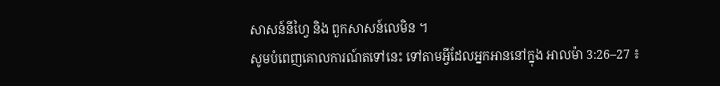សាសន៍នីហ្វៃ និង ពួកសាសន៍លេមិន ។
សូមបំពេញគោលការណ៍តទៅនេះ ទៅតាមអ្វីដែលអ្នកអាននៅក្នុង អាលម៉ា 3:26–27 ៖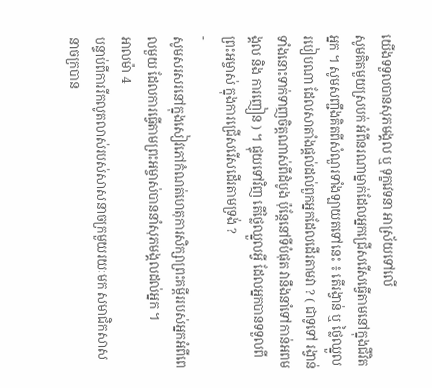យើងទទួលបានសុភមង្គល ឬ ទុក្ខវេទនា អាស្រ័យទៅលើ
សូមគិតមួយស្របក់ អំពីនរណាម្នាក់ដែលអ្នកជ្រើសរើសធ្វើតាមនៅក្នុងជីវិតអ្នក ។ សូមសញ្ជឹងគិតពីសំណួរទាំងឡាយតទៅនេះ ៖ តើរង្វាន់ ឬ ថ្លៃឈ្នួលរបៀបណា ដែលសាតាំងផ្ដល់ដល់ពួកអ្នកដែលដើរតាមវា ? ( ជាទូទៅ រង្វាន់ទាំងនោះទាក់ទាញចិត្តណាស់ពីដំបូង ប៉ុន្តែនៅទីបំផុត វានឹងនាំទៅកាន់អពមង្គល និង ការញៀន ) ។ ផ្ទុយទៅវិញ តើថ្លៃឈ្នួលអ្វី ដែលអ្នកបានទទួលពីព្រះអម្ចាស់ ក្នុងការជ្រើសរើសដើរតាមទ្រង់ ?
-
សូមសរសរនៅក្នុងសៀវភៅកំណត់ហេតុការសិក្សាព្រះគម្ពីររបស់អ្នកអំពីពេលមួយ ដែលការធ្វើតាមព្រះអម្ចាស់បាននាំសុភមង្គលដល់អ្នក ។
អាលម៉ា 4
បន្ទាប់ពីការរីកលូតលាស់របស់សាសនាចក្រមួយរយៈមក សមាជិកសាសនាចក្របាន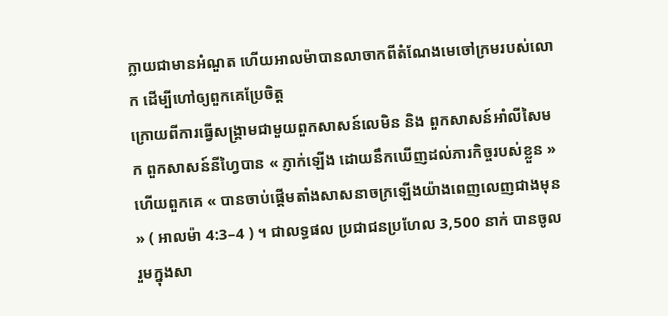ក្លាយជាមានអំណួត ហើយអាលម៉ាបានលាចាកពីតំណែងមេចៅក្រមរបស់លោក ដើម្បីហៅឲ្យពួកគេប្រែចិត្ត
ក្រោយពីការធ្វើសង្គ្រាមជាមួយពួកសាសន៍លេមិន និង ពួកសាសន៍អាំលីសៃមក ពួកសាសន៍នីហ្វៃបាន « ភ្ញាក់ឡើង ដោយនឹកឃើញដល់ភារកិច្ចរបស់ខ្លួន » ហើយពួកគេ « បានចាប់ផ្ដើមតាំងសាសនាចក្រឡើងយ៉ាងពេញលេញជាងមុន » ( អាលម៉ា 4:3–4 ) ។ ជាលទ្ធផល ប្រជាជនប្រហែល 3,500 នាក់ បានចូលរួមក្នុងសា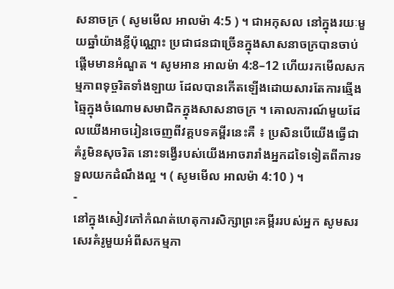សនាចក្រ ( សូមមើល អាលម៉ា 4:5 ) ។ ជាអកុសល នៅក្នុងរយៈមួយឆ្នាំយ៉ាងខ្លីប៉ុណ្ណោះ ប្រជាជនជាច្រើនក្នុងសាសនាចក្របានចាប់ផ្ដើមមានអំណួត ។ សូមអាន អាលម៉ា 4:8–12 ហើយរកមើលសកម្មភាពទុច្ចរិតទាំងឡាយ ដែលបានកើតឡើងដោយសារតែការឆ្មើងឆ្មៃក្នុងចំណោមសមាជិកក្នុងសាសនាចក្រ ។ គោលការណ៍មួយដែលយើងអាចរៀនចេញពីវគ្គបទគម្ពីរនេះគឺ ៖ ប្រសិនបើយើងធ្វើជាគំរូមិនសុចរិត នោះទង្វើរបស់យើងអាចរារាំងអ្នកដទៃទៀតពីការទទួលយកដំណឹងល្អ ។ ( សូមមើល អាលម៉ា 4:10 ) ។
-
នៅក្នុងសៀវភៅកំណត់ហេតុការសិក្សាព្រះគម្ពីររបស់អ្នក សូមសរសេរគំរូមួយអំពីសកម្មភា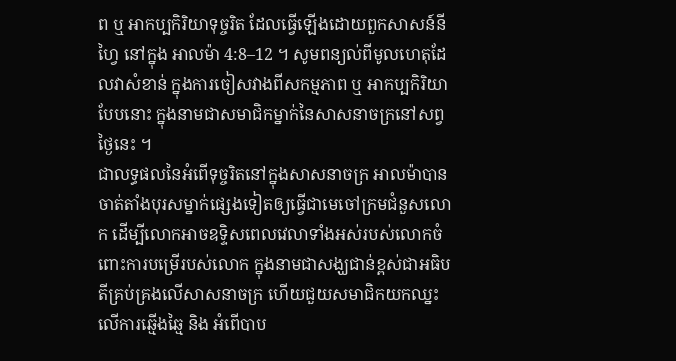ព ឬ អាកប្បកិរិយាទុច្ចរិត ដែលធ្វើឡើងដោយពួកសាសន៍នីហ្វៃ នៅក្នុង អាលម៉ា 4:8–12 ។ សូមពន្យល់ពីមូលហេតុដែលវាសំខាន់ ក្នុងការចៀសវាងពីសកម្មភាព ឬ អាកប្បកិរិយាបែបនោះ ក្នុងនាមជាសមាជិកម្នាក់នៃសាសនាចក្រនៅសព្វថ្ងៃនេះ ។
ជាលទ្ធផលនៃអំពើទុច្ចរិតនៅក្នុងសាសនាចក្រ អាលម៉ាបានចាត់តាំងបុរសម្នាក់ផ្សេងទៀតឲ្យធ្វើជាមេចៅក្រមជំនួសលោក ដើម្បីលោកអាចឧទ្ទិសពេលវេលាទាំងអស់របស់លោកចំពោះការបម្រើរបស់លោក ក្នុងនាមជាសង្ឃជាន់ខ្ពស់ជាអធិបតីគ្រប់គ្រងលើសាសនាចក្រ ហើយជួយសមាជិកយកឈ្នះលើការឆ្មើងឆ្មៃ និង អំពើបាប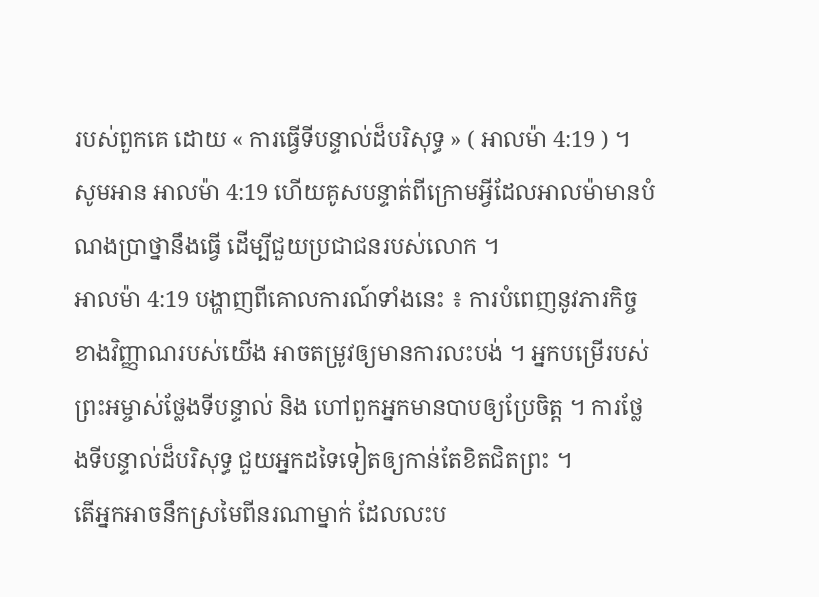របស់ពួកគេ ដោយ « ការធ្វើទីបន្ទាល់ដ៏បរិសុទ្ធ » ( អាលម៉ា 4:19 ) ។ សូមអាន អាលម៉ា 4:19 ហើយគូសបន្ទាត់ពីក្រោមអ្វីដែលអាលម៉ាមានបំណងប្រាថ្នានឹងធ្វើ ដើម្បីជួយប្រជាជនរបស់លោក ។
អាលម៉ា 4:19 បង្ហាញពីគោលការណ៍ទាំងនេះ ៖ ការបំពេញនូវភារកិច្ចខាងវិញ្ញាណរបស់យើង អាចតម្រូវឲ្យមានការលះបង់ ។ អ្នកបម្រើរបស់ព្រះអម្ចាស់ថ្លែងទីបន្ទាល់ និង ហៅពួកអ្នកមានបាបឲ្យប្រែចិត្ត ។ ការថ្លែងទីបន្ទាល់ដ៏បរិសុទ្ធ ជួយអ្នកដទៃទៀតឲ្យកាន់តែខិតជិតព្រះ ។
តើអ្នកអាចនឹកស្រមៃពីនរណាម្នាក់ ដែលលះប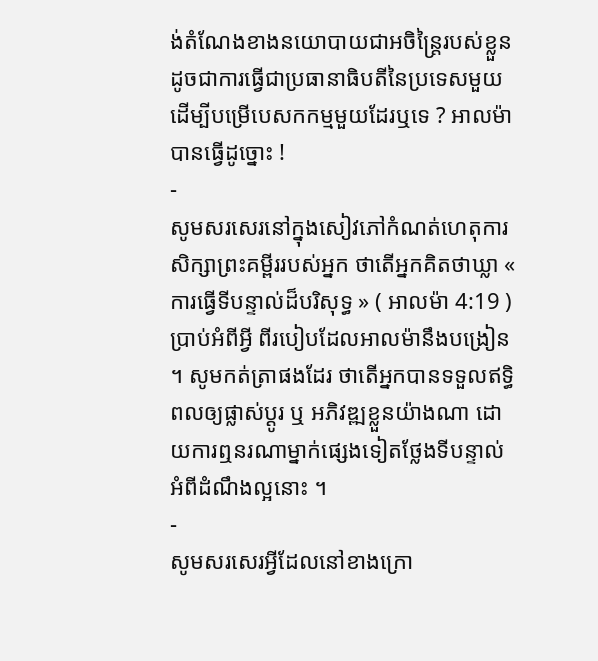ង់តំណែងខាងនយោបាយជាអចិន្ត្រៃរបស់ខ្លួន ដូចជាការធ្វើជាប្រធានាធិបតីនៃប្រទេសមួយ ដើម្បីបម្រើបេសកកម្មមួយដែរឬទេ ? អាលម៉ាបានធ្វើដូច្នោះ !
-
សូមសរសេរនៅក្នុងសៀវភៅកំណត់ហេតុការសិក្សាព្រះគម្ពីររបស់អ្នក ថាតើអ្នកគិតថាឃ្លា « ការធ្វើទីបន្ទាល់ដ៏បរិសុទ្ធ » ( អាលម៉ា 4:19 ) ប្រាប់អំពីអ្វី ពីរបៀបដែលអាលម៉ានឹងបង្រៀន ។ សូមកត់ត្រាផងដែរ ថាតើអ្នកបានទទួលឥទ្ធិពលឲ្យផ្លាស់ប្ដូរ ឬ អភិវឌ្ឍខ្លួនយ៉ាងណា ដោយការឮនរណាម្នាក់ផ្សេងទៀតថ្លែងទីបន្ទាល់អំពីដំណឹងល្អនោះ ។
-
សូមសរសេរអ្វីដែលនៅខាងក្រោ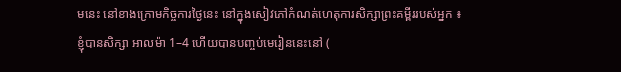មនេះ នៅខាងក្រោមកិច្ចការថ្ងៃនេះ នៅក្នុងសៀវភៅកំណត់ហេតុការសិក្សាព្រះគម្ពីររបស់អ្នក ៖
ខ្ញុំបានសិក្សា អាលម៉ា 1–4 ហើយបានបញ្ចប់មេរៀននេះនៅ (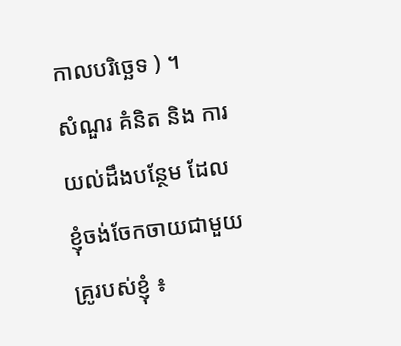កាលបរិច្ឆេទ ) ។
សំណួរ គំនិត និង ការយល់ដឹងបន្ថែម ដែលខ្ញុំចង់ចែកចាយជាមួយគ្រូរបស់ខ្ញុំ ៖